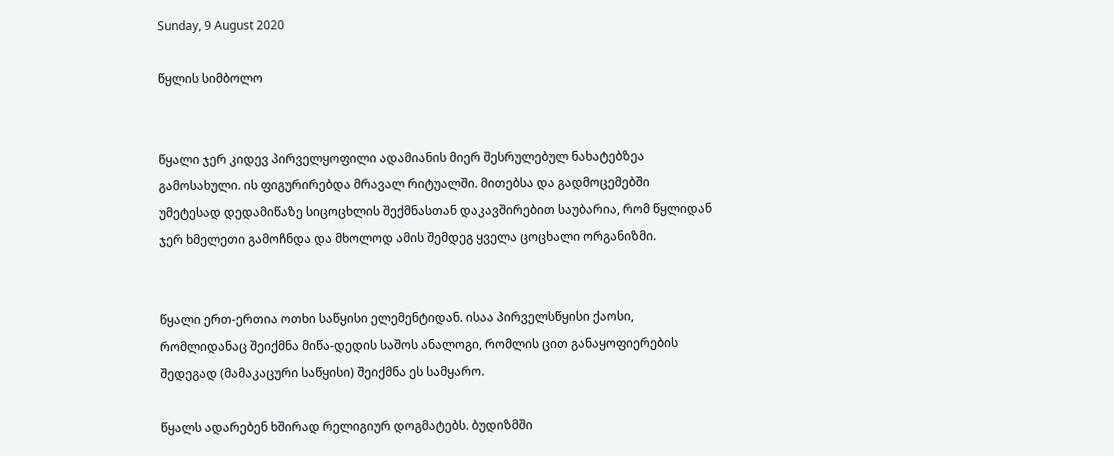Sunday, 9 August 2020

წყლის სიმბოლო


წყალი ჯერ კიდევ პირველყოფილი ადამიანის მიერ შესრულებულ ნახატებზეა გამოსახული. ის ფიგურირებდა მრავალ რიტუალში. მითებსა და გადმოცემებში უმეტესად დედამიწაზე სიცოცხლის შექმნასთან დაკავშირებით საუბარია, რომ წყლიდან ჯერ ხმელეთი გამოჩნდა და მხოლოდ ამის შემდეგ ყველა ცოცხალი ორგანიზმი.


წყალი ერთ-ერთია ოთხი საწყისი ელემენტიდან. ისაა პირველსწყისი ქაოსი, რომლიდანაც შეიქმნა მიწა-დედის საშოს ანალოგი, რომლის ცით განაყოფიერების შედეგად (მამაკაცური საწყისი) შეიქმნა ეს სამყარო.

წყალს ადარებენ ხშირად რელიგიურ დოგმატებს. ბუდიზმში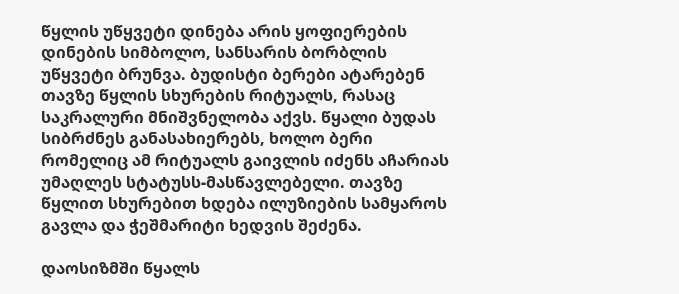წყლის უწყვეტი დინება არის ყოფიერების დინების სიმბოლო, სანსარის ბორბლის უწყვეტი ბრუნვა. ბუდისტი ბერები ატარებენ თავზე წყლის სხურების რიტუალს, რასაც საკრალური მნიშვნელობა აქვს. წყალი ბუდას სიბრძნეს განასახიერებს, ხოლო ბერი რომელიც ამ რიტუალს გაივლის იძენს აჩარიას უმაღლეს სტატუსს-მასწავლებელი. თავზე წყლით სხურებით ხდება ილუზიების სამყაროს გავლა და ჭეშმარიტი ხედვის შეძენა.

დაოსიზმში წყალს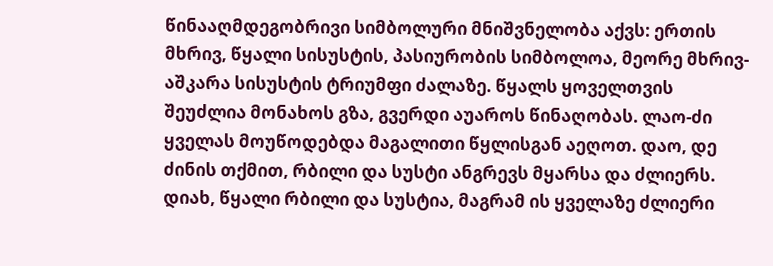წინააღმდეგობრივი სიმბოლური მნიშვნელობა აქვს: ერთის მხრივ, წყალი სისუსტის, პასიურობის სიმბოლოა, მეორე მხრივ- აშკარა სისუსტის ტრიუმფი ძალაზე. წყალს ყოველთვის შეუძლია მონახოს გზა, გვერდი აუაროს წინაღობას. ლაო-ძი ყველას მოუწოდებდა მაგალითი წყლისგან აეღოთ. დაო, დე ძინის თქმით, რბილი და სუსტი ანგრევს მყარსა და ძლიერს. დიახ, წყალი რბილი და სუსტია, მაგრამ ის ყველაზე ძლიერი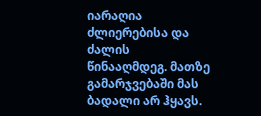იარაღია ძლიერებისა და ძალის წინააღმდეგ. მათზე გამარჯვებაში მას ბადალი არ ჰყავს.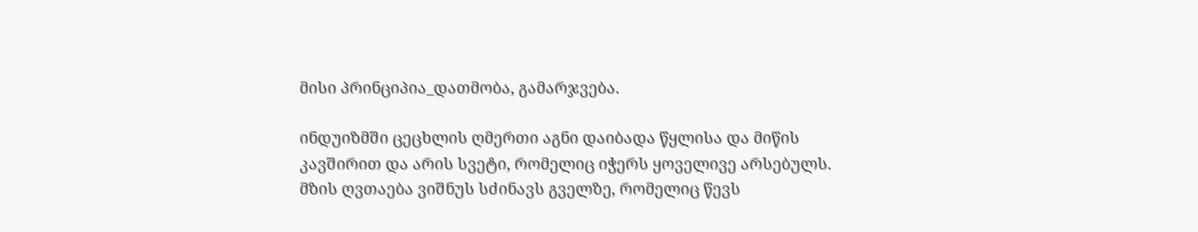მისი პრინციპია_დათმობა, გამარჯვება.

ინდუიზმში ცეცხლის ღმერთი აგნი დაიბადა წყლისა და მიწის კავშირით და არის სვეტი, რომელიც იჭერს ყოველივე არსებულს. მზის ღვთაება ვიშნუს სძინავს გველზე, რომელიც წევს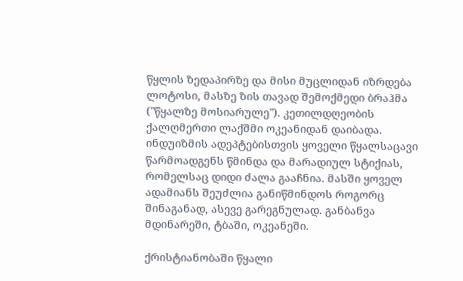წყლის ზედაპირზე და მისი მუცლიდან იზრდება ლოტოსი, მასზე ზის თავად შემოქმედი ბრაჰმა ("წყალზე მოსიარულე"). კეთილდღეობის ქალღმერთი ლაქშმი ოკეანიდან დაიბადა. ინდუიზმის ადეპტებისთვის ყოველი წყალსაცავი წარმოადგენს წმინდა და მარადიულ სტიქიას, რომელსაც დიდი ძალა გააჩნია. მასში ყოველ ადამიანს შეუძლია განიწმინდოს როგორც შინაგანად, ასევე გარეგნულად. განბანვა მდინარეში, ტბაში, ოკეანეში.

ქრისტიანობაში წყალი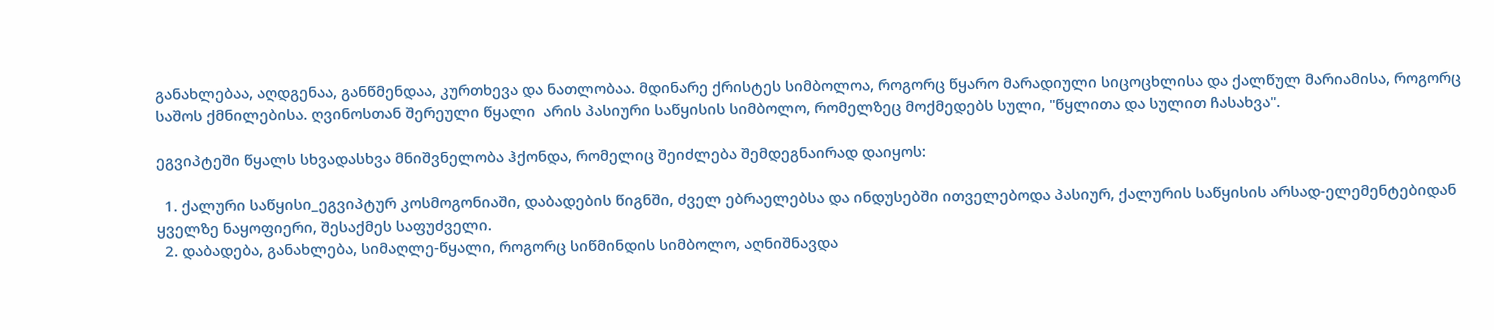განახლებაა, აღდგენაა, განწმენდაა, კურთხევა და ნათლობაა. მდინარე ქრისტეს სიმბოლოა, როგორც წყარო მარადიული სიცოცხლისა და ქალწულ მარიამისა, როგორც საშოს ქმნილებისა. ღვინოსთან შერეული წყალი  არის პასიური საწყისის სიმბოლო, რომელზეც მოქმედებს სული, "წყლითა და სულით ჩასახვა".

ეგვიპტეში წყალს სხვადასხვა მნიშვნელობა ჰქონდა, რომელიც შეიძლება შემდეგნაირად დაიყოს:

  1. ქალური საწყისი_ეგვიპტურ კოსმოგონიაში, დაბადების წიგნში, ძველ ებრაელებსა და ინდუსებში ითველებოდა პასიურ, ქალურის საწყისის არსად-ელემენტებიდან ყველზე ნაყოფიერი, შესაქმეს საფუძველი.
  2. დაბადება, განახლება, სიმაღლე-წყალი, როგორც სიწმინდის სიმბოლო, აღნიშნავდა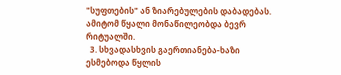"სუფთების" ან ზიარებულების დაბადებას. ამიტომ წყალი მონაწილეობდა ბევრ რიტუალში.
  3. სხვადასხვის გაერთიანება-ხაზი ესმებოდა წყლის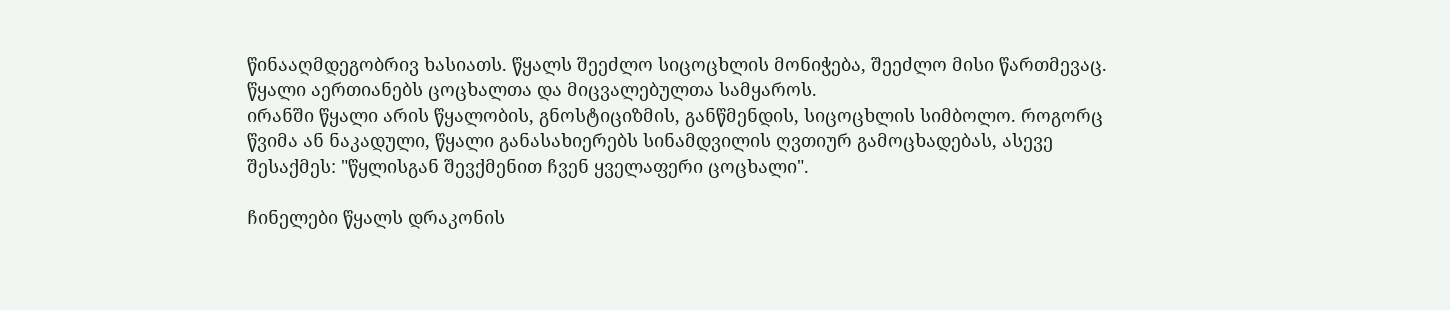წინააღმდეგობრივ ხასიათს. წყალს შეეძლო სიცოცხლის მონიჭება, შეეძლო მისი წართმევაც. წყალი აერთიანებს ცოცხალთა და მიცვალებულთა სამყაროს.
ირანში წყალი არის წყალობის, გნოსტიციზმის, განწმენდის, სიცოცხლის სიმბოლო. როგორც წვიმა ან ნაკადული, წყალი განასახიერებს სინამდვილის ღვთიურ გამოცხადებას, ასევე შესაქმეს: "წყლისგან შევქმენით ჩვენ ყველაფერი ცოცხალი".

ჩინელები წყალს დრაკონის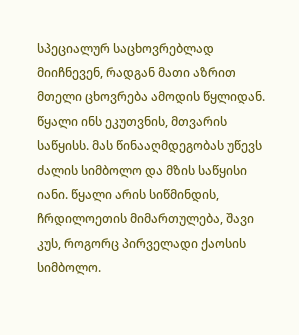სპეციალურ საცხოვრებლად მიიჩნევენ, რადგან მათი აზრით მთელი ცხოვრება ამოდის წყლიდან.  წყალი ინს ეკუთვნის, მთვარის საწყისს. მას წინააღმდეგობას უწევს ძალის სიმბოლო და მზის საწყისი იანი. წყალი არის სიწმინდის, ჩრდილოეთის მიმართულება, შავი კუს, როგორც პირველადი ქაოსის სიმბოლო.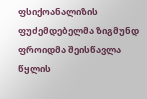ფსიქოანალიზის ფუძემდებელმა ზიგმუნდ ფროიდმა შეისწავლა წყლის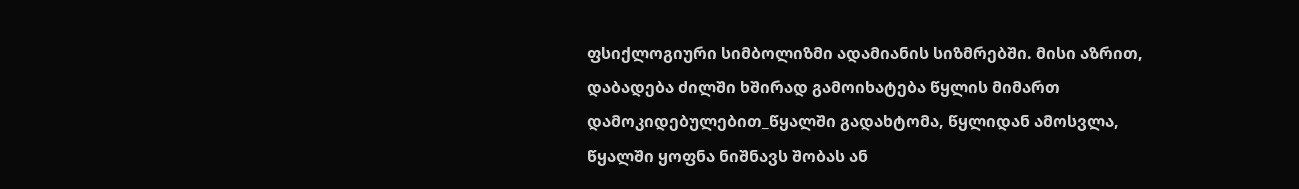ფსიქლოგიური სიმბოლიზმი ადამიანის სიზმრებში. მისი აზრით, დაბადება ძილში ხშირად გამოიხატება წყლის მიმართ დამოკიდებულებით_წყალში გადახტომა, წყლიდან ამოსვლა, წყალში ყოფნა ნიშნავს შობას ან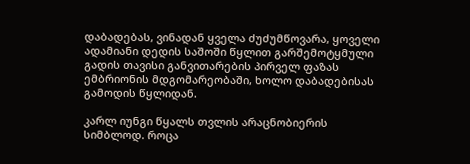დაბადებას, ვინადან ყველა ძუძუმწოვარა, ყოველი ადამიანი დედის საშოში წყლით გარშემოტყმული გადის თავისი განვითარების პირველ ფაზას ემბრიონის მდგომარეობაში, ხოლო დაბადებისას გამოდის წყლიდან.

კარლ იუნგი წყალს თვლის არაცნობიერის სიმბლოდ. როცა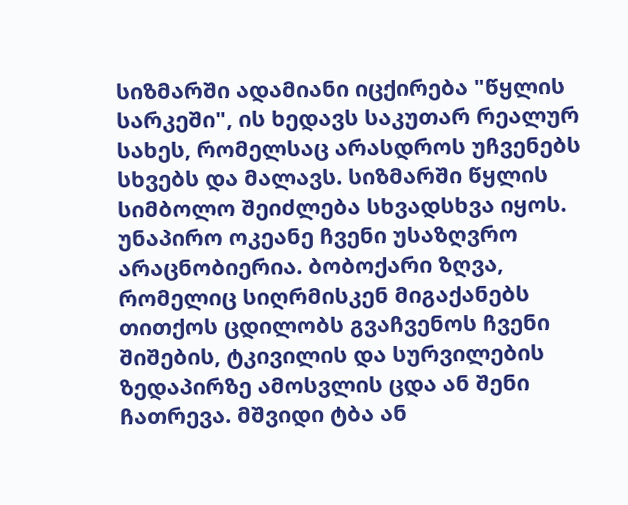სიზმარში ადამიანი იცქირება "წყლის სარკეში", ის ხედავს საკუთარ რეალურ სახეს, რომელსაც არასდროს უჩვენებს სხვებს და მალავს. სიზმარში წყლის სიმბოლო შეიძლება სხვადსხვა იყოს. უნაპირო ოკეანე ჩვენი უსაზღვრო არაცნობიერია. ბობოქარი ზღვა, რომელიც სიღრმისკენ მიგაქანებს თითქოს ცდილობს გვაჩვენოს ჩვენი შიშების, ტკივილის და სურვილების ზედაპირზე ამოსვლის ცდა ან შენი ჩათრევა. მშვიდი ტბა ან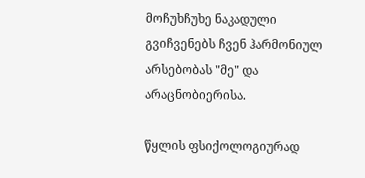მოჩუხჩუხე ნაკადული გვიჩვენებს ჩვენ ჰარმონიულ არსებობას "მე" და არაცნობიერისა.

წყლის ფსიქოლოგიურად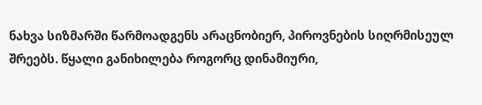ნახვა სიზმარში წარმოადგენს არაცნობიერ, პიროვნების სიღრმისეულ შრეებს. წყალი განიხილება როგორც დინამიური,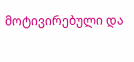მოტივირებული და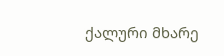ქალური მხარე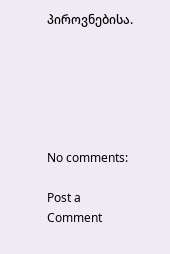პიროვნებისა.






No comments:

Post a Comment